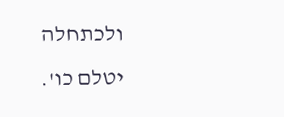ולכתחלה יטלם כו'.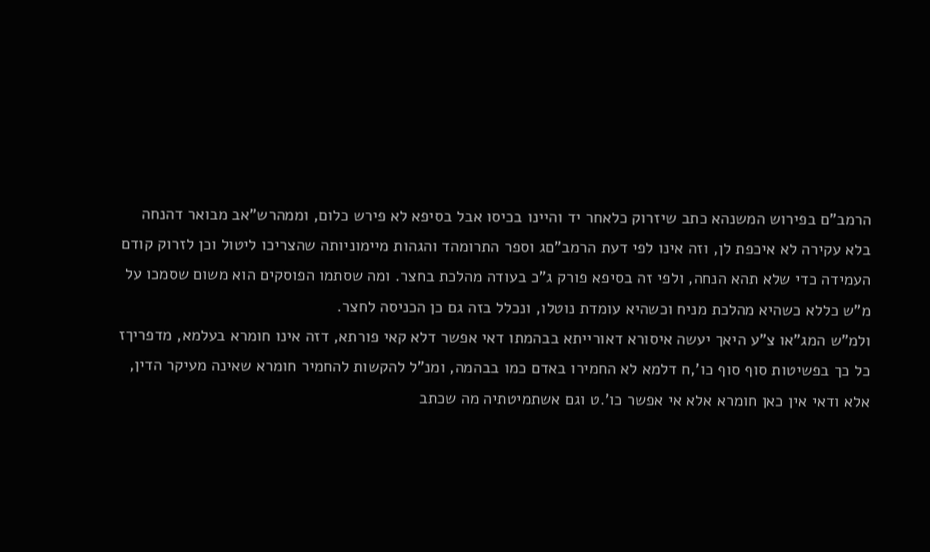הרמב"ם בפירוש המשנהא כתב שיזרוק כלאחר יד והיינו בכיסו אבל בסיפא לא פירש כלום, וממהרש"אב מבואר דהנחה בלא עקירה לא איכפת לן, וזה אינו לפי דעת הרמב"םג וספר התרומהד והגהות מיימוניותה שהצריכו ליטול וכן לזרוק קודם העמידה כדי שלא תהא הנחה, ולפי זה בסיפא פורק ג"כ בעודה מהלכת בחצר. ומה שסתמו הפוסקים הוא משום שסמכו על מ"ש כללא כשהיא מהלכת מניח וכשהיא עומדת נוטלו, ונכלל בזה גם כן הכניסה לחצר.
ולמ"ש המג"או צ"ע היאך יעשה איסורא דאורייתא בבהמתו דאי אפשר דלא קאי פורתא, דזה אינו חומרא בעלמא, מדפריךז כל כך בפשיטות סוף סוף כו',ח דלמא לא החמירו באדם כמו בבהמה, ומנ"ל להקשות להחמיר חומרא שאינה מעיקר הדין, אלא ודאי אין כאן חומרא אלא אי אפשר כו'.ט וגם אשתמיטתיה מה שכתב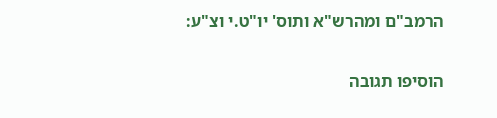הרמב"ם ומהרש"א ותוס' יו"ט.י וצ"ע:

הוסיפו תגובה